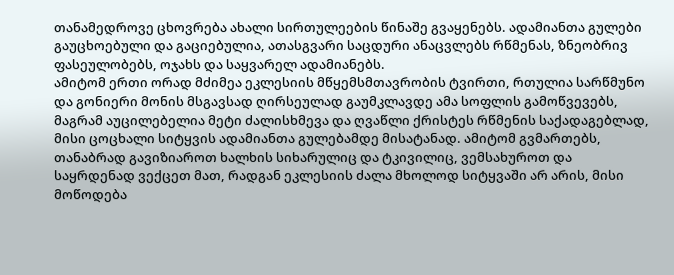თანამედროვე ცხოვრება ახალი სირთულეების წინაშე გვაყენებს. ადამიანთა გულები გაუცხოებული და გაციებულია, ათასგვარი საცდური ანაცვლებს რწმენას, ზნეობრივ ფასეულობებს, ოჯახს და საყვარელ ადამიანებს.
ამიტომ ერთი ორად მძიმეა ეკლესიის მწყემსმთავრობის ტვირთი, რთულია სარწმუნო და გონიერი მონის მსგავსად ღირსეულად გაუმკლავდე ამა სოფლის გამოწვევებს, მაგრამ აუცილებელია მეტი ძალისხმევა და ღვაწლი ქრისტეს რწმენის საქადაგებლად, მისი ცოცხალი სიტყვის ადამიანთა გულებამდე მისატანად. ამიტომ გვმართებს, თანაბრად გავიზიაროთ ხალხის სიხარულიც და ტკივილიც, ვემსახუროთ და საყრდენად ვექცეთ მათ, რადგან ეკლესიის ძალა მხოლოდ სიტყვაში არ არის, მისი მოწოდება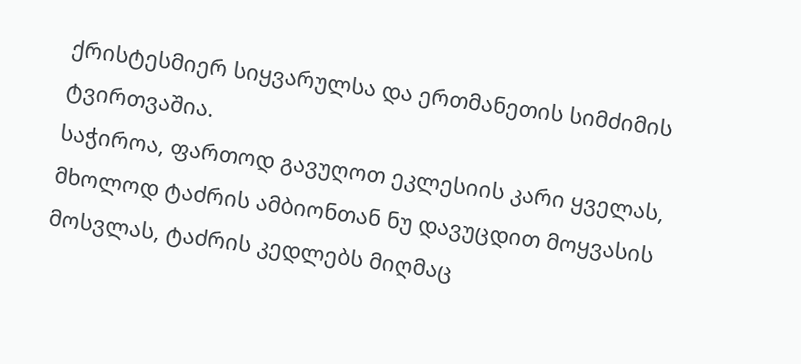ქრისტესმიერ სიყვარულსა და ერთმანეთის სიმძიმის ტვირთვაშია.
საჭიროა, ფართოდ გავუღოთ ეკლესიის კარი ყველას, მხოლოდ ტაძრის ამბიონთან ნუ დავუცდით მოყვასის მოსვლას, ტაძრის კედლებს მიღმაც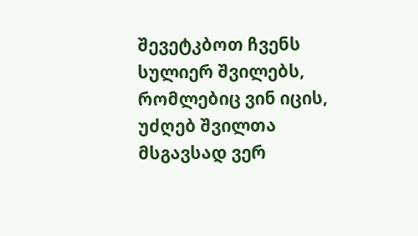შევეტკბოთ ჩვენს სულიერ შვილებს, რომლებიც ვინ იცის, უძღებ შვილთა მსგავსად ვერ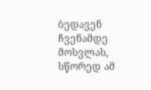ბედავენ ჩვენამდე მოსვლას, სწორედ ამ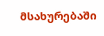მსახურებაში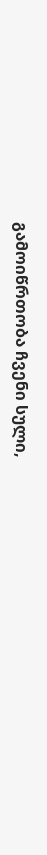გამოიწრთობა ჩვენი სული,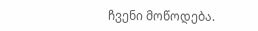ჩვენი მოწოდება.